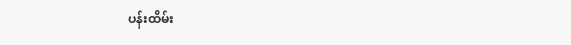ပန်းထိမ်း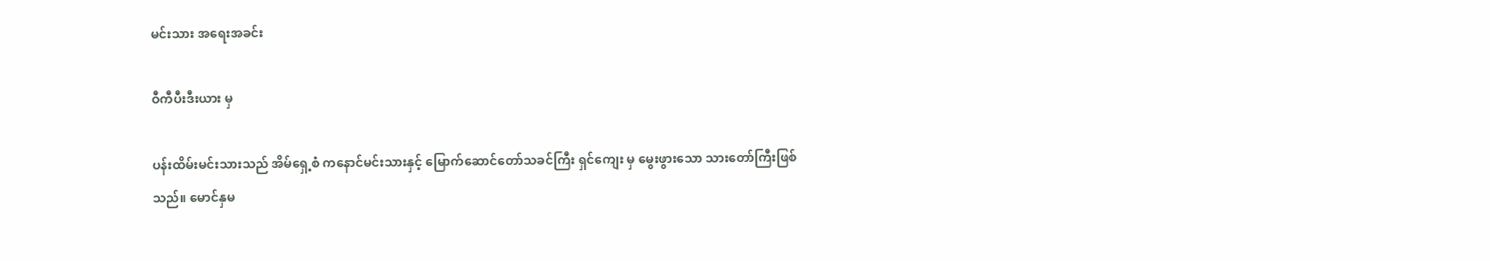မင်းသား အရေးအခင်း

ဝီကီပီးဒီးယား မှ

ပန်းထိမ်းမင်းသားသည် အိမ်ရှေ့စံ ကနောင်မင်းသားနှင့် မြောက်ဆောင်တော်သခင်ကြီး ရှင်ကျေး မှ မွေးဖွားသော သားတော်ကြီးဖြစ်သည်။ မောင်နှမ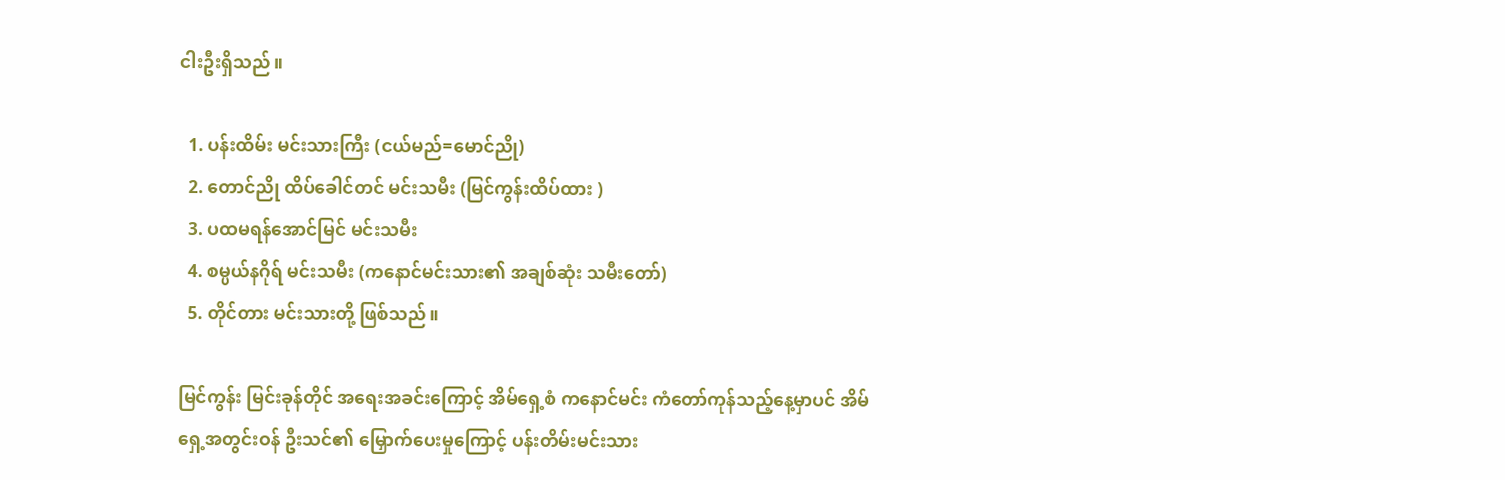ငါးဦးရှိသည်။

  1. ပန်းထိမ်း မင်းသားကြီး (ငယ်မည်=မောင်ညို)
  2. တောင်ညို ထိပ်ခေါင်တင် မင်းသမီး (မြင်ကွန်းထိပ်ထား )
  3. ပထမရန်အောင်မြင် မင်းသမီး
  4. စမ္ပယ်နဂိုရ် မင်းသမီး (ကနောင်မင်းသား၏ အချစ်ဆုံး သမီးတော်)
  5. တိုင်တား မင်းသားတို့ ဖြစ်သည်။

မြင်ကွန်း မြင်းခုန်တိုင် အရေးအခင်းကြောင့် အိမ်ရှေ့စံ ကနောင်မင်း ကံတော်ကုန်သည့်နေ့မှာပင် အိမ်ရှေ့အတွင်းဝန် ဦးသင်၏ မြှောက်ပေးမှုကြောင့် ပန်းတိမ်းမင်းသား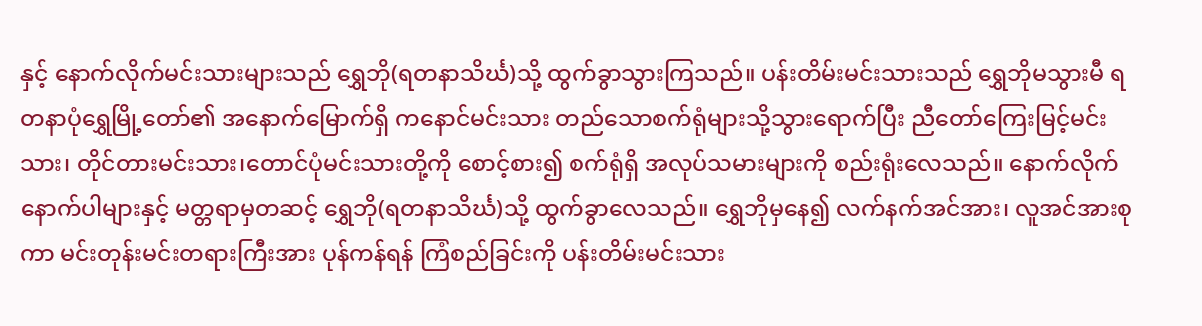နှင့် နောက်လိုက်မင်းသားများသည် ရွှေဘို(ရတနာသိင်္ဃ)သို့ ထွက်ခွာသွားကြသည်။ ပန်းတိမ်းမင်းသားသည် ရွှေဘိုမသွားမီ ရတနာပုံရွှေမြို့တော်၏ အနောက်မြောက်ရှိ ကနောင်မင်းသား တည်သောစက်ရုံများသို့သွားရောက်ပြီး ညီတော်ကြေးမြင့်မင်းသား၊ တိုင်တားမင်းသား၊တောင်ပုံမင်းသားတို့ကို စောင့်စား၍ စက်ရုံရှိ အလုပ်သမားများကို စည်းရုံးလေသည်။ နောက်လိုက်နောက်ပါများနှင့် မတ္တရာမှတဆင့် ရွှေဘို(ရတနာသိင်္ဃ)သို့ ထွက်ခွာလေသည်။ ရွှေဘိုမှနေ၍ လက်နက်အင်အား၊ လူအင်အားစုကာ မင်းတုန်းမင်းတရားကြီးအား ပုန်ကန်ရန် ကြံစည်ခြင်းကို ပန်းတိမ်းမင်းသား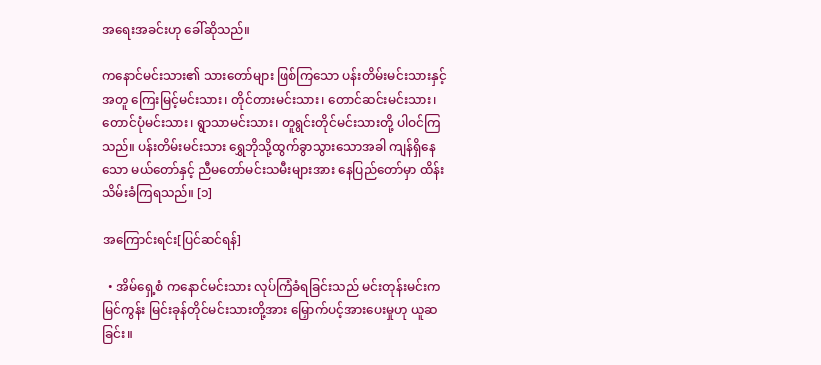အရေးအခင်းဟု ခေါ်ဆိုသည်။

ကနောင်မင်းသား၏ သားတော်များ ဖြစ်ကြသော ပန်းတိမ်းမင်းသားနှင့် အတူ ကြေးမြင့်မင်းသား၊ တိုင်တားမင်းသား၊ တောင်ဆင်းမင်းသား၊ တောင်ပုံမင်းသား၊ ရွာသာမင်းသား၊ တူရွင်းတိုင်မင်းသားတို့ ပါဝင်ကြသည်။ ပန်းတိမ်းမင်းသား ရွှေဘိုသို့ထွက်ခွာသွားသောအခါ ကျန်ရှိနေသော မယ်တော်နှင့် ညီမတော်မင်းသမီးများအား နေပြည်တော်မှာ ထိန်းသိမ်းခံကြရသည်။ [၁]

အကြောင်းရင်း[ပြင်ဆင်ရန်]

  • အိမ်ရှေ့စံ ကနောင်မင်းသား လုပ်ကြံခံရခြင်းသည် မင်းတုန်းမင်းက မြင်ကွန်း မြင်းခုန်တိုင်မင်းသားတို့အား မြှောက်ပင့်အားပေးမှုဟု ယူဆခြင်း။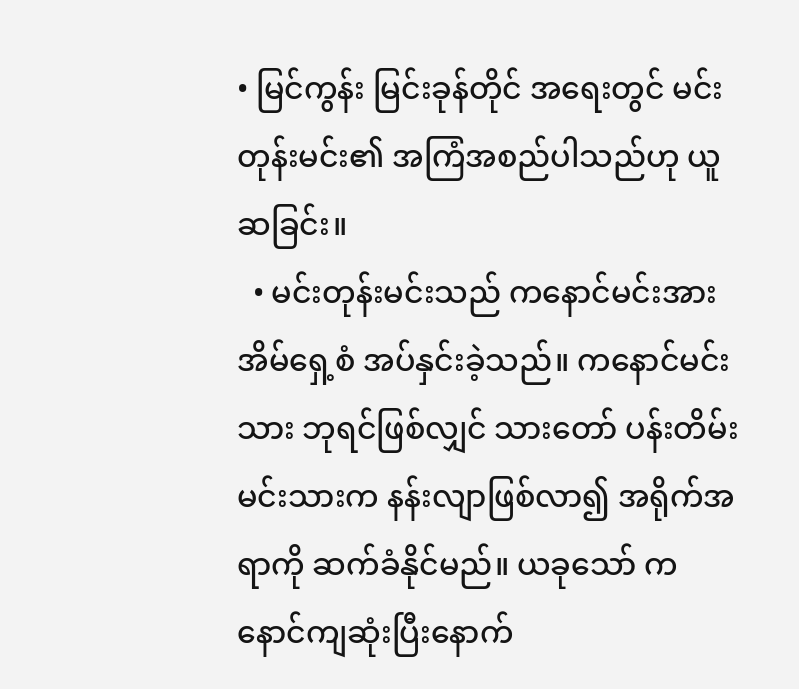• မြင်ကွန်း မြင်းခုန်တိုင် အရေးတွင် မင်းတုန်းမင်း၏ အကြံအစည်ပါသည်ဟု ယူဆခြင်း။
  • မင်းတုန်းမင်းသည် ကနောင်မင်းအား အိမ်ရှေ့စံ အပ်နှင်းခဲ့သည်။ ကနောင်မင်းသား ဘုရင်ဖြစ်လျှင် သားတော် ပန်းတိမ်းမင်းသားက နန်းလျာဖြစ်လာ၍ အရိုက်အရာကို ဆက်ခံနိုင်မည်။ ယခုသော် ကနောင်ကျဆုံးပြီးနောက်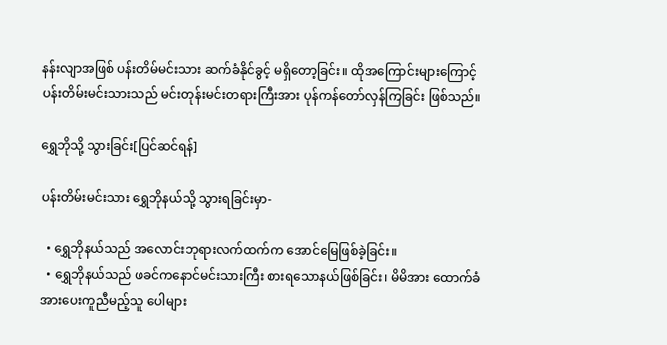နန်းလျာအဖြစ် ပန်းတိမ်မင်းသား ဆက်ခံနိုင်ခွင့် မရှိတော့ခြင်း။ ထိုအကြောင်းများကြောင့် ပန်းတိမ်းမင်းသားသည် မင်းတုန်းမင်းတရားကြီးအား ပုန်ကန်တော်လှန်ကြခြင်း ဖြစ်သည်။

ရွှေဘိုသို့ သွားခြင်း[ပြင်ဆင်ရန်]

ပန်းတိမ်းမင်းသား ရွှေဘိုနယ်သို့ သွားရခြင်းမှာ-

  • ရွှေဘိုနယ်သည် အလောင်းဘုရားလက်ထက်က အောင်မြေဖြစ်ခဲ့ခြင်း။
  • ရွှေဘိုနယ်သည် ဖခင်ကနောင်မင်းသားကြီး စားရသောနယ်ဖြစ်ခြင်း၊ မိမိအား ထောက်ခံအားပေးကူညီမည့်သူ ပေါများ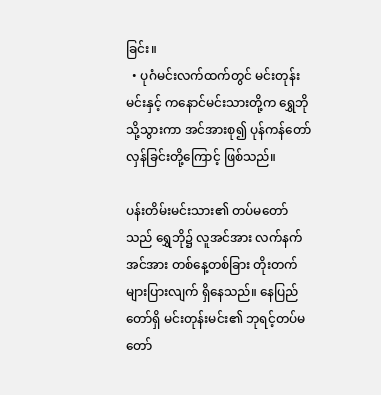ခြင်း။
  • ပုဂံမင်းလက်ထက်တွင် မင်းတုန်းမင်းနှင့် ကနောင်မင်းသားတို့က ရွှေဘိုသို့သွားကာ အင်အားစု၍ ပုန်ကန်တော်လှန်ခြင်းတို့ကြောင့် ဖြစ်သည်။

ပန်းတိမ်းမင်းသား၏ တပ်မတော်သည် ရွှေဘို၌ လူအင်အား လက်နက်အင်အား တစ်နေ့တစ်ခြား တိုးတက်များပြားလျက် ရှိနေသည်။ နေပြည်တော်ရှိ မင်းတုန်းမင်း၏ ဘုရင့်တပ်မတော်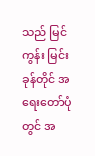သည် မြင်ကွန်း မြင်းခုန်တိုင် အရေးတော်ပုံတွင် အ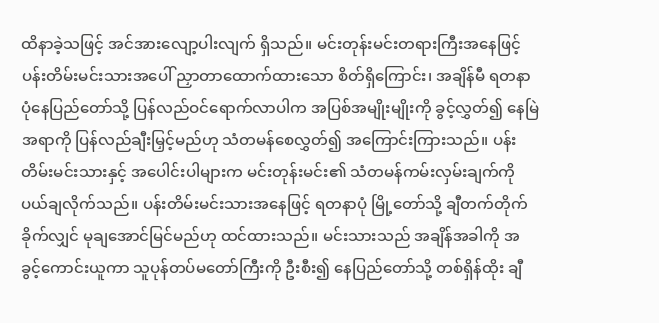ထိနာခဲ့သဖြင့် အင်အားလျော့ပါးလျက် ရှိသည်။ မင်းတုန်းမင်းတရားကြီးအနေဖြင့် ပန်းတိမ်းမင်းသားအပေါ် ညှာတာထောက်ထားသော စိတ်ရှိကြောင်း၊ အချိန်မီ ရတနာပုံနေပြည်တော်သို့ ပြန်လည်ဝင်ရောက်လာပါက အပြစ်အမျိုးမျိုးကို ခွင့်လွှတ်၍ နေမြဲအရာကို ပြန်လည်ချီးမြှင့်မည်ဟု သံတမန်စေလွှတ်၍ အကြောင်းကြားသည်။ ပန်းတိမ်းမင်းသားနှင့် အပေါင်းပါများက မင်းတုန်းမင်း၏ သံတမန်ကမ်းလှမ်းချက်ကို ပယ်ချလိုက်သည်။ ပန်းတိမ်းမင်းသားအနေဖြင့် ရတနာပုံ မြို့တော်သို့ ချီတက်တိုက်ခိုက်လျှင် မုချအောင်မြင်မည်ဟု ထင်ထားသည်။ မင်းသားသည် အချိန်အခါကို အခွင့်ကောင်းယူကာ သူပုန်တပ်မတော်ကြီးကို ဦးစီး၍ နေပြည်တော်သို့ တစ်ရှိန်ထိုး ချီ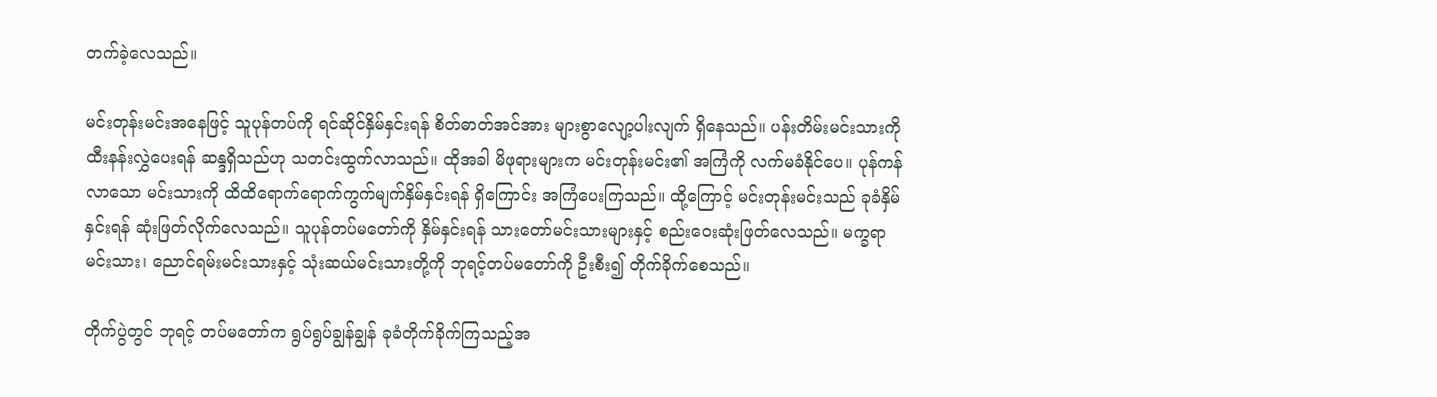တက်ခဲ့လေသည်။

မင်းတုန်းမင်းအနေဖြင့် သူပုန်တပ်ကို ရင်ဆိုင်နှိမ်နှင်းရန် စိတ်ဓာတ်အင်အား များစွာလျော့ပါးလျက် ရှိနေသည်။ ပန်းတိမ်းမင်းသားကို ထီးနန်းလွှဲပေးရန် ဆန္ဒရှိသည်ဟု သတင်းထွက်လာသည်။ ထိုအခါ မိဖုရားများက မင်းတုန်းမင်း၏ အကြံကို လက်မခံနိုင်ပေ။ ပုန်ကန်လာသော မင်းသားကို ထိထိရောက်ရောက်ကွက်မျက်နှိမ်နှင်းရန် ရှိကြောင်း အကြံပေးကြသည်။ ထို့ကြောင့် မင်းတုန်းမင်းသည် ခုခံနှိမ်နှင်းရန် ဆုံးဖြတ်လိုက်လေသည်။ သူပုန်တပ်မတော်ကို နှိမ်နှင်းရန် သားတော်မင်းသားများနှင့် စည်းဝေးဆုံးဖြတ်လေသည်။ မက္ခရာမင်းသား၊ ညောင်ရမ်းမင်းသားနှင့် သုံးဆယ်မင်းသားတို့ကို ဘုရင့်တပ်မတော်ကို ဦးစီး၍ တိုက်ခိုက်စေသည်။

တိုက်ပွဲတွင် ဘုရင့် တပ်မတော်က ရွပ်ရွပ်ချွန်ချွန် ခုခံတိုက်ခိုက်ကြသည့်အ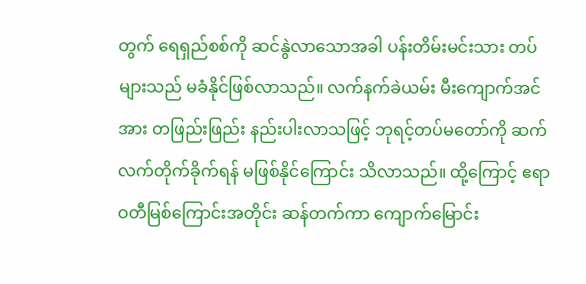တွက် ရေရှည်စစ်ကို ဆင်နွဲလာသောအခါ ပန်းတိမ်းမင်းသား တပ်များသည် မခံနိုင်ဖြစ်လာသည်။ လက်နက်ခဲယမ်း မီးကျောက်အင်အား တဖြည်းဖြည်း နည်းပါးလာသဖြင့် ဘုရင့်တပ်မတော်ကို ဆက်လက်တိုက်ခိုက်ရန် မဖြစ်နိုင်ကြောင်း သိလာသည်။ ထို့ကြောင့် ဧရာဝတီမြစ်ကြောင်းအတိုင်း ဆန်တက်ကာ ကျောက်မြောင်း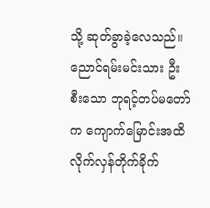သို့ ဆုတ်ခွာခဲ့လေသည်။ ညောင်ရမ်းမင်းသား ဦးစီးသော ဘုရင့်တပ်မတော်က ကျောက်မြောင်းအထိ လိုက်လှန်တိုက်ခိုက်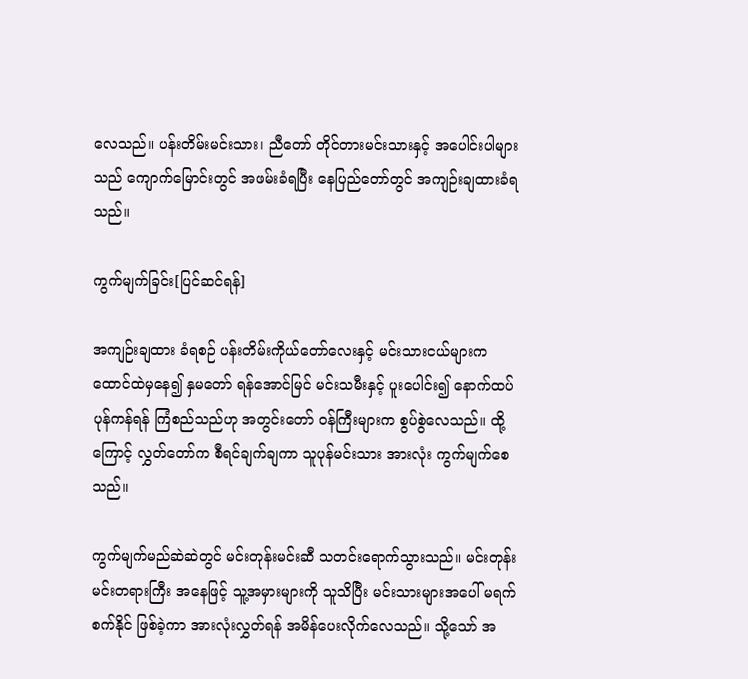လေသည်။ ပန်းတိမ်းမင်းသား၊ ညီတော် တိုင်တားမင်းသားနှင့် အပေါင်းပါများသည် ကျောက်မြောင်းတွင် အဖမ်းခံရပြီး နေပြည်တော်တွင် အကျဉ်းချထားခံရသည်။

ကွက်မျက်ခြင်း[ပြင်ဆင်ရန်]

အကျဉ်းချထား ခံရစဉ် ပန်းတိမ်းကိုယ်တော်လေးနှင့် မင်းသားငယ်များက ထောင်ထဲမှနေ၍ နှမတော် ရန်အောင်မြင် မင်းသမီးနှင့် ပူးပေါင်း၍ နောက်ထပ်ပုန်ကန်ရန် ကြံစည်သည်ဟု အတွင်းတော် ဝန်ကြီးများက စွပ်စွဲလေသည်။ ထို့ကြောင့် လွှတ်တော်က စီရင်ချက်ချကာ သူပုန်မင်းသား အားလုံး ကွက်မျက်စေသည်။

ကွက်မျက်မည်ဆဲဆဲတွင် မင်းတုန်းမင်းဆီ သတင်းရောက်သွားသည်။ မင်းတုန်းမင်းတရားကြီး အနေဖြင့် သူ့အမှားများကို သူသိပြီး မင်းသားများအပေါ် မရက်စက်နိုင် ဖြစ်ခဲ့ကာ အားလုံးလွှတ်ရန် အမိန်ပေးလိုက်လေသည်။ သို့သော် အ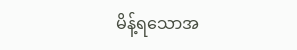မိန့်ရသောအ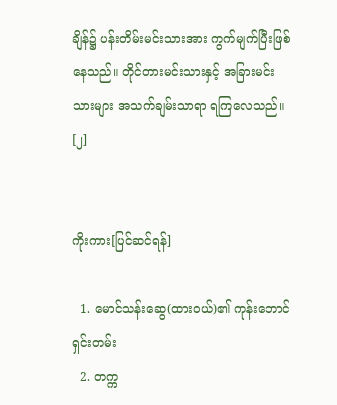ချိန်၌ ပန်းတိမ်းမင်းသားအား ကွက်မျက်ပြီးဖြစ်နေသည်။ တိုင်တားမင်းသားနှင့် အခြားမင်းသားများ အသက်ချမ်းသာရာ ရကြလေသည်။ [၂]


ကိုးကား[ပြင်ဆင်ရန်]

  1. မောင်သန်းဆွေ(ထားဝယ်)၏ ကုန်းဘောင်ရှင်းတမ်း
  2. တက္က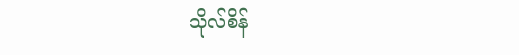သိုလ်စိန်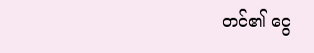တင်၏ ငွေ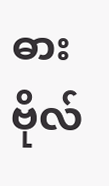ဓားဗိုလ်